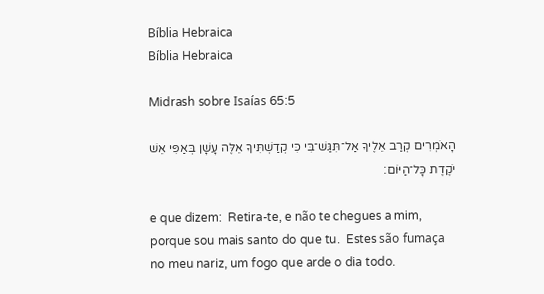Bíblia Hebraica
Bíblia Hebraica

Midrash sobre Isaías 65:5

הָאֹמְרִים קְרַב אֵלֶיךָ אַל־תִּגַּשׁ־בִּי כִּי קְדַשְׁתִּיךָ אֵלֶּה עָשָׁן בְּאַפִּי אֵשׁ יֹקֶדֶת כָּל־הַיּוֹם׃

e que dizem:  Retira-te, e não te chegues a mim, porque sou mais santo do que tu.  Estes são fumaça no meu nariz, um fogo que arde o dia todo.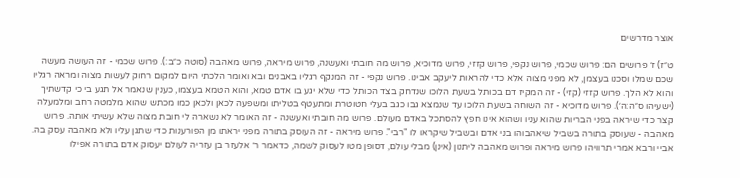אוצר מדרשים

ט״ז) ז׳ פרושים הם: פרוש שכמי, פרוש נקפי, פרוש קזזי, פרוש מדוכיא, פרוש מה חובתי ואעשנה, פרוש מיראה, פרוש מאהבה (סוטה כ״ב:). פרוש שכמי - זה העושה מעשה שכם שמלו וסכנו בעצמן, לא מפני מצוה אלא כדי להראות ליעקב אבינו. פרוש נקפי - זה המנקף רגליו באבנים ובא ואומר הלכתי היום למקום רחוק לעשות מצוה ומראה רגליו והוא לא הלך. פרוש קזזי (קזי) - זה המקיז דם בכותל בשעת הלוכו שנדחק בצד הכותל כדי שלא יגע בו אדם טמא, והוא הטמא בעצמו, כענין שנאמר אל תגע בי כי קדשתיך (ישעיהו ס״ה:ה׳). פרוש מדוכיא - זה השוחה בשעת הלוכו עד שנמצא גבו כגב בעלי חטוטרת ומתעטף בטליתו ומשפעה לכאן ולכאן כמו מכתש שהוא מלמטה רחב ומלמעלה קצר כדי שיראה בפני הבריות שהוא עניו ושהוא אינו חפץ להסתכל באדם מעולם. פרוש מה חובתי ואעשנה - זה האומר לא נשארה לי חובת מצוה שלא עשיתי אותה. פרוש מאהבה - שעוסק בתורה בשביל שיאהבוהו בני אדם ובשביל שיקראו לו "רבי". פרוש מיראה - זה העוסק בתורה מפני יראתו מן הפורענות כדי שתגן עליו ולא מאהבה עסק בה. אביי ורבא אמרי תרוויהו פרוש מיראה ופרוש מאהבה ליתנון (אינן) מבלי עולם, דסופן מטו לעסוק לשמה, כדאמר ר׳ אלעזר בן עזריה לעולם יעסוק אדם בתורה אפילו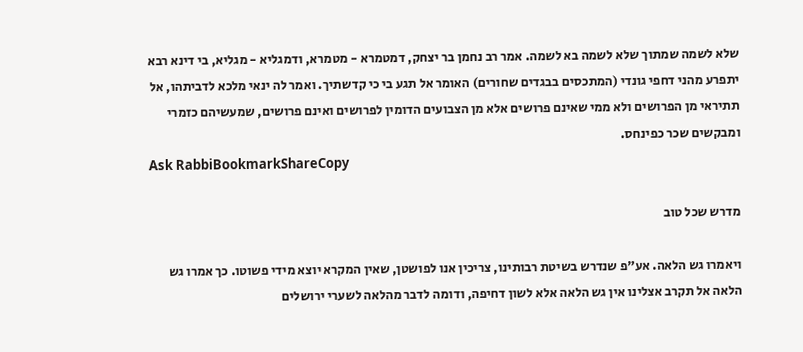שלא לשמה שמתוך שלא לשמה בא לשמה. אמר רב נחמן בר יצחק, דמטמרא - מטמרא, ודמגליא - מגליא, בי דינא רבא יתפרע מהני דחפי גונדי (המתכסים בבגדים שחורים) האומר אל תגע בי כי קדשתיך. ואמר לה ינאי מלכא לדביתהו, אל תתיראי מן הפרושים ולא ממי שאינם פרושים אלא מן הצבועים הדומין לפרושים ואינם פרושים, שמעשיהם כזמרי ומבקשים שכר כפינחס.
Ask RabbiBookmarkShareCopy

מדרש שכל טוב

ויאמרו גש הלאה. אע"פ שנדרש בשיטת רבותינו, צריכין אנו לפושטן, שאין המקרא יוצא מידי פשוטו. כך אמרו גש הלאה אל תקרב אצלינו אין גש הלאה אלא לשון דחיפה, ודומה לדבר מהלאה לשערי ירושלים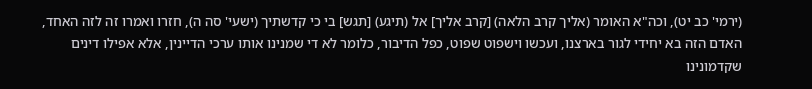(ירמי' כב יט), וכה"א האומר (אליך קרב הלאה) [קרב אליך] אל (תיגע) [תגש] בי כי קדשתיך (ישעי' סה ה), חזרו ואמרו זה לזה האחד, האדם הזה בא יחידי לגור בארצנו, ועכשו וישפוט שפוט, כפל הדיבור, כלומר לא די שמנינו אותו ערכי הדיינין, אלא אפילו דינים שקדמונינו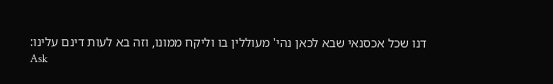דנו שכל אכסנאי שבא לכאן נהי' מעוללין בו וליקח ממונו, וזה בא לעות דינם עלינו:
Ask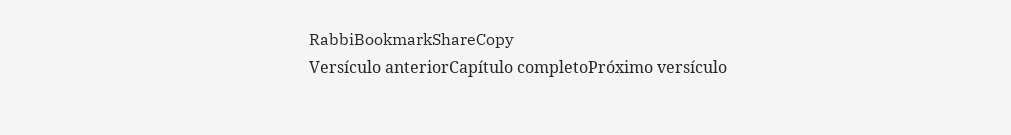RabbiBookmarkShareCopy
Versículo anteriorCapítulo completoPróximo versículo